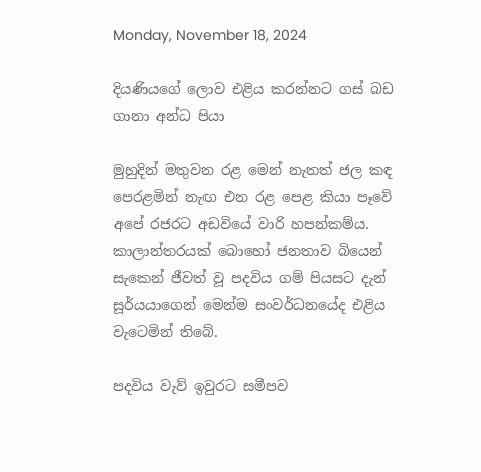Monday, November 18, 2024

දියණියගේ ලොව එළිය කරන්නට ගස් බඩ ගානා අන්ධ පියා

මුහුදින් මතුවන රළ මෙන් නැතත් ජල කඳ පෙරළමින් නැඟ එන රළ පෙළ කියා පෑවේ අපේ රජරට අඩවියේ වාරි හපන්කම්ය. කාලාන්තරයක් බොහෝ ජනතාව බියෙන් සැකෙන් ජීවත් වූ පදවිය ගම් පියසට දැන් සූර්යයාගෙන් මෙන්ම සංවර්ධනයේද එළිය වැටෙමින් තිබේ.

පදවිය වැව් ඉවුරට සමීපව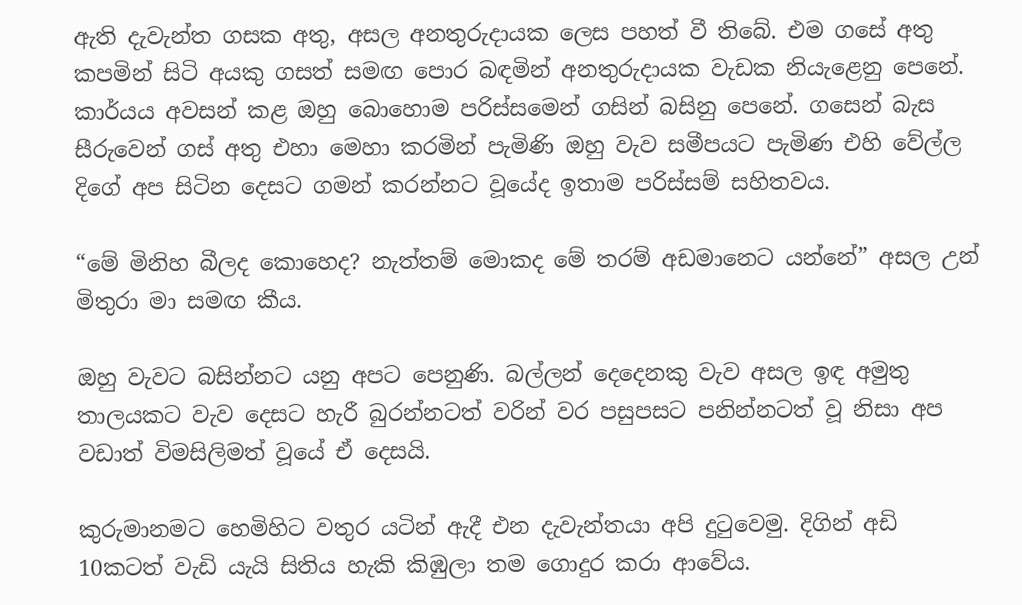ඇති දැවැන්ත ගසක අතු, අසල අනතුරුදායක ලෙස පහත් වී තිබේ. එම ගසේ අතු කපමින් සිටි අයකු ගසත් සමඟ පොර බඳමින් අනතුරුදායක වැඩක නියැළෙනු පෙනේ. කාර්යය අවසන් කළ ඔහු බොහොම පරිස්සමෙන් ගසින් බසිනු පෙනේ. ගසෙන් බැස සීරුවෙන් ගස් අතු එහා මෙහා කරමින් පැමිණි ඔහු වැව සමීපයට පැමිණ එහි වේල්ල දිගේ අප සිටින දෙසට ගමන් කරන්නට වූයේද ඉතාම පරිස්සම් සහිතවය.

“මේ මිනිහ බීලද කොහෙද? නැත්තම් මොකද මේ තරම් අඩමානෙට යන්නේ” අසල උන් මිතුරා මා සමඟ කීය.

ඔහු වැවට බසින්නට යනු අපට පෙනුණි. බල්ලන් දෙදෙනකු වැව අසල ඉඳ අමුතු තාලයකට වැව දෙසට හැරී බුරන්නටත් වරින් වර පසුපසට පනින්නටත් වූ නිසා අප වඩාත් විමසිලිමත් වූයේ ඒ දෙසයි.

කුරුමානමට හෙමිහිට වතුර යටින් ඇදී එන දැවැන්තයා අපි දුටුවෙමු. දිගින් අඩි 10කටත් වැඩි යැයි සිතිය හැකි කිඹුලා තම ගොදුර කරා ‍ආවේය.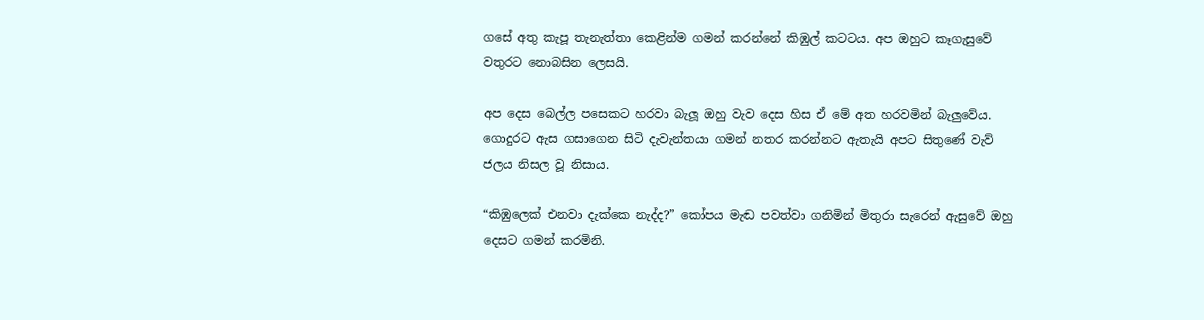ගසේ අතු කැපූ තැනැත්තා කෙළින්ම ගමන් කරන්නේ කිඹුල් කටටය. අප ඔහුට කෑගැසුවේ වතුරට නොබසින ලෙසයි.

අප දෙස බෙල්ල පසෙකට හරවා බැලූ ඔහු වැව දෙස හිස ඒ මේ අත හරවමින් බැලුවේය. ගොදුරට ඇස ගසාගෙන සිටි දැවැන්තයා ගමන් නතර කරන්නට ඇතැයි අපට සිතුණේ වැව් ජලය නිසල වූ නිසාය.

“කිඹුලෙක් එනවා දැක්කෙ නැද්ද?” කෝපය මැඬ පවත්වා ගනිමින් මිතුරා සැරෙන් ඇසුවේ ඔහු දෙසට ගමන් කරමිනි.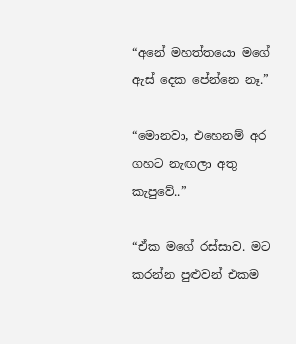“අනේ මහත්තයො මගේ ඇස් දෙක පේන්නෙ නෑ.”

“මොනවා, එහෙනම් අර ගහට නැඟලා අතු කැපුවේ..”

“ඒක මගේ රස්සාව. මට කරන්න පුළුවන් එකම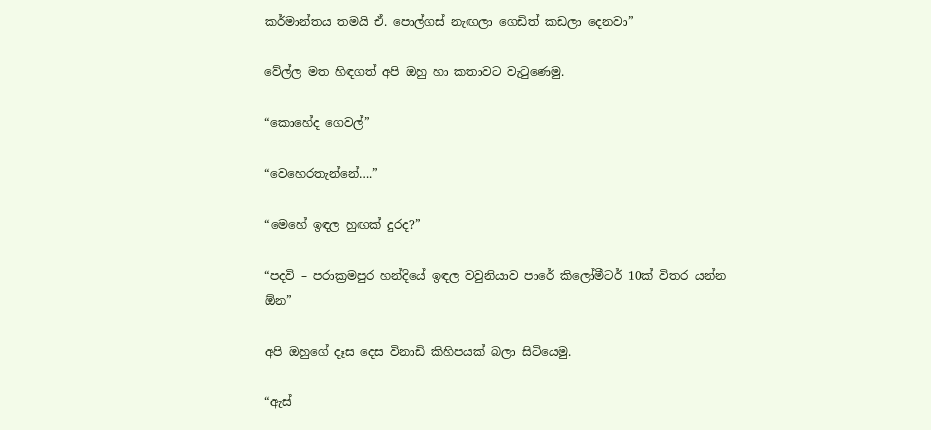කර්මාන්තය තමයි ඒ. පොල්ගස් නැඟලා ගෙඩිත් කඩලා දෙනවා”

වේල්ල මත හිඳගත් අපි ඔහු හා කතාවට වැටුණෙමු.

“කොහේද ගෙවල්”

“වෙහෙරතැන්නේ….”

“මෙහේ ඉඳල හුඟක් දුරද?”

“පදවි – පරාක්‍රමපුර හන්දියේ ඉඳල වවුනියාව පාරේ කිලෝමීටර් 10ක් විතර යන්න ඕන”

අපි ඔහුගේ දෑස දෙස විනාඩි කිහිපයක් බලා සිටියෙමු.

“ඇස්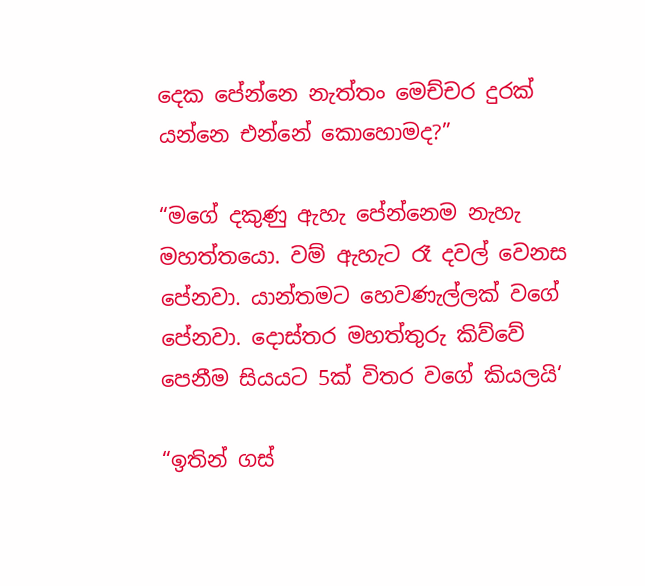දෙක ‍පේන්නෙ නැත්තං මෙච්චර දුරක් යන්නෙ එන්නේ කොහොමද?”

“මගේ දකුණු ඇහැ පේන්නෙම නැහැ මහත්තයො. වම් ඇහැට රෑ දවල් වෙනස පේනවා. යාන්තමට හෙවණැල්ලක් වගේ පේනවා. දොස්තර මහත්තුරු කිව්වේ පෙනීම සියයට 5ක් විතර වගේ කියලයි‘

“ඉතින් ගස්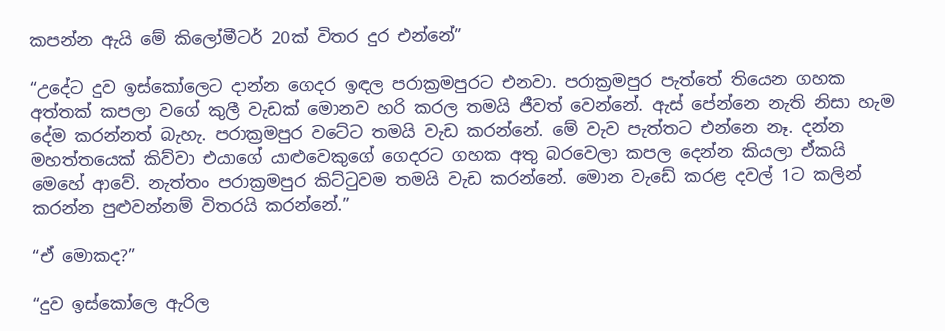කපන්න ඇයි මේ කිලෝමීටර් 20ක් විතර දුර එන්නේ”

“උදේට දුව ඉස්කෝලෙට දාන්න ගෙදර ඉඳල පරාක්‍රමපුරට එනවා. පරාක්‍රමපුර පැත්තේ තියෙන ගහක අත්තක් කපලා වගේ කුලී වැඩක් මොනව හරි කරල තමයි ජීවත් වෙන්නේ. ඇස් පේන්නෙ නැති නිසා හැම දේම කරන්නත් බැහැ. පරාක්‍රමපුර වටේට තමයි වැඩ කරන්නේ. මේ වැව පැත්තට එන්නෙ නෑ. දන්න මහත්තයෙක් කිව්වා එයාගේ යාළුවෙකුගේ ගෙදරට ගහක අතු බරවෙලා කපල දෙන්න කියලා ඒකයි මෙහේ ආවේ. නැත්තං පරාක්‍රමපුර කිට්ටුවම තමයි වැඩ කරන්නේ. මොන වැඩේ කරළ දවල් 1ට කලින් කරන්න පුළුවන්නම් විතරයි කරන්නේ.”

“ඒ මොකද?”

“දුව ඉස්කෝලෙ ඇරිල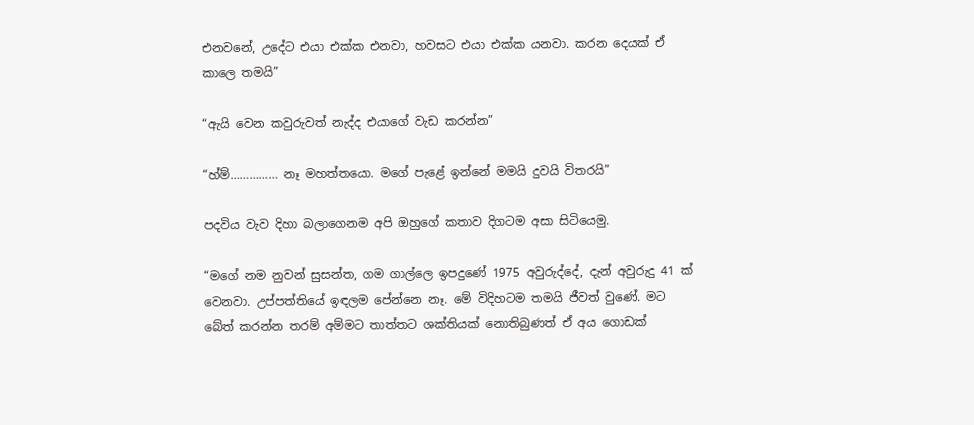එනවනේ, උදේට එයා එක්ක එනවා, හවසට එයා එක්ක යනවා. කරන දෙයක් ඒ කාලෙ තමයි”

“ඇයි වෙන කවුරුවත් නැද්ද එයාගේ වැඩ කරන්න”

“හ්ම්…………… නෑ මහත්තයො. මගේ පැළේ ඉන්නේ මමයි දුවයි විතරයි”

පදවිය වැව දිහා බලාගෙනම අපි ඔහුගේ කතාව දිගටම අසා සිටියෙමු.

“මගේ නම නුවන් සුසන්ත, ගම ගාල්ලෙ ඉපදුණේ 1975 අවුරුද්දේ, දැන් අවුරුදු 41 ක් වෙනවා. උප්පත්තියේ ඉඳලම පේන්නෙ නෑ. මේ විදිහටම තමයි ජීවත් වුණේ. මට බේත් කරන්න තරම් අම්මට තාත්තට ශක්තියක් නොතිබුණත් ඒ අය ගොඩක්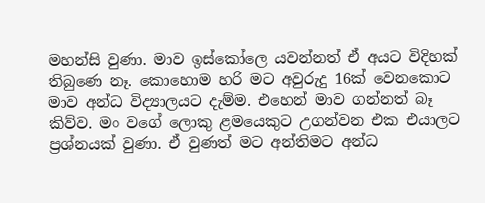මහන්සි වුණා. මාව ඉස්කෝලෙ යවන්නත් ඒ අයට විදිහක් තිබුණෙ නෑ. කොහොම හරි මට අවුරුදු 16ක් වෙනකොට මාව අන්ධ විද්‍යාලයට දැම්ම. එහෙන් මාව ගන්නත් බෑ කිව්ව. මං වගේ ලොකු ළමයෙකුට උගන්වන එක එයාලට ප්‍රශ්නයක් වුණා. ඒ වුණත් මට අන්තිමට අන්ධ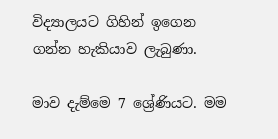විද්‍යාලයට ගිහින් ඉගෙන ගන්න හැකියාව ලැබුණා.

මාව දැම්මෙ 7 ශ්‍රේණියට. මම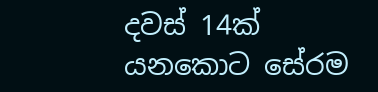දවස් 14ක් යනකොට සේරම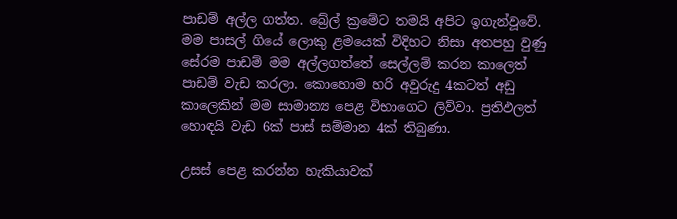පාඩම් අල්ල ගත්ත. බ්‍රේල් ක්‍රමේට තමයි අපිට ඉගැන්වූවේ. මම පාසල් ගියේ ලොකු ළමයෙක් විදිහට නිසා අතපහු වුණු සේරම පාඩම් මම අල්ලගත්තේ සෙල්ලම් කරන කාලෙත් පාඩම් වැඩ කරලා. කොහොම හරි අවුරුදු 4කටත් අඩු කාලෙකින් මම සාමාන්‍ය පෙළ විභාගෙට ලිව්වා. ප්‍රතිඵලත් හොඳයි වැඩ 6ක් පාස් සම්මාන 4ක් තිබුණා.

උසස් පෙළ කරන්න හැකියාවක්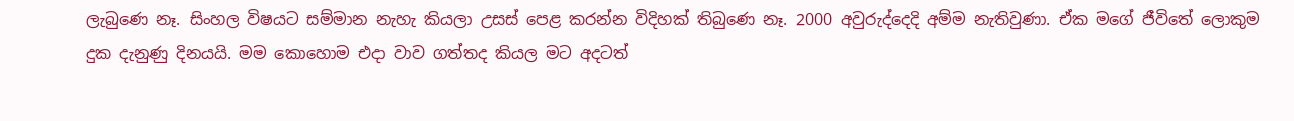ලැබුණෙ නෑ. සිංහල විෂයට සම්මාන නැහැ කියලා උසස් පෙළ කරන්න විදිහක් තිබුණෙ නෑ. 2000 අවුරුද්දෙදි අම්ම නැතිවුණා. ඒක මගේ ජීවිතේ ලොකුම දුක දැනුණු දිනයයි. මම කොහොම එදා වාව ගත්තද කියල මට අදටත්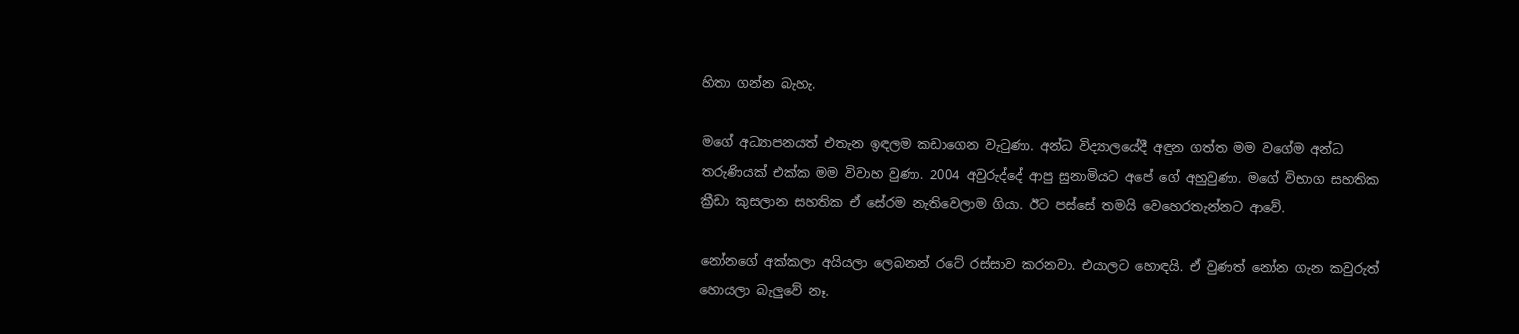හිතා ගන්න බැහැ.

මගේ අධ්‍යාපනයත් එතැන ඉඳලම කඩාගෙන වැටුණා. අන්ධ විද්‍යාලයේදී අඳුන ගත්ත මම වගේම අන්ධ තරුණියක් එක්ක මම විවාහ වුණා. 2004 අවුරුද්දේ ආපු සුනාමියට අපේ ගේ අහුවුණා. මගේ විභාග සහතික ක්‍රීඩා කුසලාන සහතික ඒ සේරම නැතිවෙලාම ගියා. ඊට පස්සේ තමයි වෙහෙරතැන්නට ආවේ.

නෝනගේ අක්කලා අයියලා ලෙබනන් රටේ රස්සාව කරනවා. එයාලට හොඳයි. ඒ වුණත් නෝන ගැන කවුරුත් හොයලා බැලුවේ නෑ.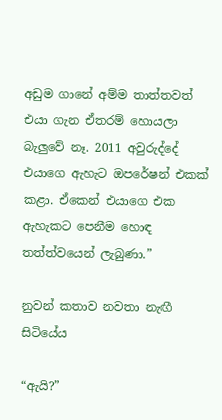අඩුම ගානේ අම්ම තාත්තවත් එයා ගැන ඒතරම් හොයලා බැලුවේ නෑ. 2011 අවුරුද්දේ එයාගෙ ඇහැට ඔපරේෂන් එකක් කළා. ඒකෙන් එයාගෙ එක ඇහැකට පෙනීම හොඳ තත්ත්වයෙන් ලැබුණා.”

නුවන් කතාව නවතා නැඟී සිටියේය

“ඇයි?”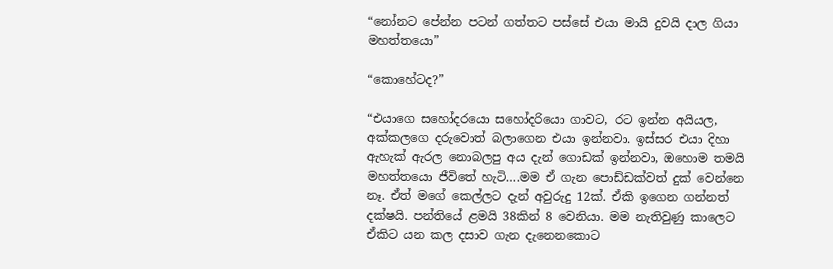“නෝනට පේන්න පටන් ගත්තට පස්සේ එයා මායි දුවයි දාල ගියා මහත්තයො”

“කොහේටද?”

“එයාගෙ සහෝදරයො සහෝදරියො ගාවට, රට ඉන්න අයියල, අක්කලගෙ දරුවොත් බලාගෙන එයා ඉන්නවා. ඉස්සර එයා දිහා ඇහැක් ඇරල නොබලපු අය දැන් ගොඩක් ඉන්නවා, ඔහොම තමයි මහත්තයො ජීවිතේ හැටි….මම ඒ ගැන පොඩ්ඩක්වත් දුක් වෙන්නෙ නෑ. ඒත් මගේ කෙල්ලට දැන් අවුරුදු 12ක්. ඒකි ඉගෙන ගන්නත් දක්ෂයි. පන්තියේ ළමයි 38කින් 8 වෙනියා. මම නැතිවුණු කාලෙට ඒකිට යන කල දසාව ගැන දැනෙනකොට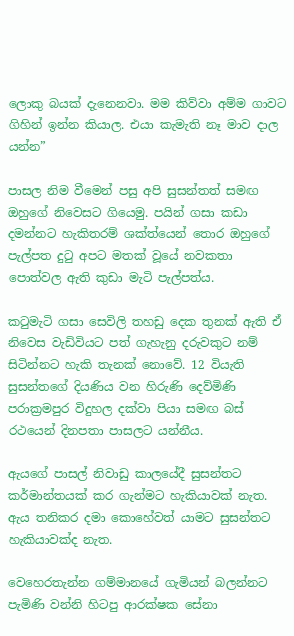ලොකු බයක් දැනෙනවා. මම කිව්වා අම්ම ගාවට ගිහින් ඉන්න කියාල. එයා කැමැති නෑ මාව දාල යන්න”

පාසල නිම වීමෙන් පසු අපි සුසන්තත් සමඟ ඔහුගේ නිවෙසට ගියෙමු. පයින් ගසා කඩා දමන්නට හැකිතරම් ශක්ත්යෙන් තොර ඔහුගේ පැල්පත දුටු අපට මතක් වූයේ නවකතා පොත්වල ඇති කුඩා මැටි පැල්පත්ය.

කටුමැටි ගසා සෙවිලි තහඩු දෙක තුනක් ඇති ඒ නිවෙස වැඩිවියට පත් ගැහැනු දරුවකුට නම් සිටින්නට හැකි තැනක් නොවේ. 12 වියැති සුසන්තගේ දියණිය වන හිරුණි දෙව්මිණි පරාක්‍රමපුර විදුහල දක්වා පියා සමඟ බස් රථයෙන් දිනපතා පාසලට යන්නීය.

ඇයගේ පාසල් නිවාඩු කාලයේදී සුසන්තට කර්මාන්තයක් කර ගැන්මට හැකියාවක් නැත. ඇය තනිකර දමා කොහේවත් යාමට සුසන්තට හැකියාවක්ද නැත.

වෙහෙරතැන්න ගම්මානයේ ගැමියන් බලන්නට පැමිණි වන්නි හිටපු ආරක්ෂක සේනා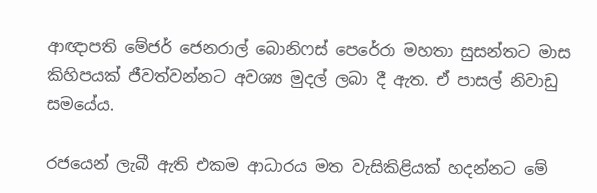ආඥාපති මේජර් ජෙනරාල් බොනිෆස් පෙරේරා මහතා සුසන්තට මාස කිහිපයක් ජීවත්වන්නට අවශ්‍ය මුදල් ලබා දී ඇත. ඒ පාසල් නිවාඩු සමයේය.

රජයෙන් ලැබී ඇති එකම ආධාරය මත වැසිකිළියක් හදන්නට මේ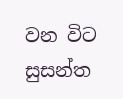වන විට සුසන්ත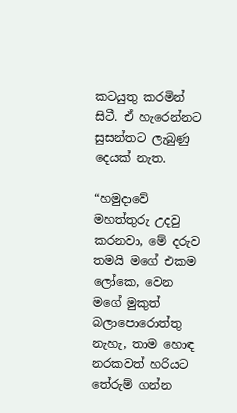කටයුතු කරමින් සිටී. ඒ හැරෙන්නට සුසන්තට ලැබුණු දෙයක් නැත.

“හමුදාවේ මහත්තුරු උදවු කරනවා, මේ දරුව තමයි මගේ එකම ලෝකෙ, වෙන මගේ මුකුත් බලාපොරොත්තු නැහැ, තාම හොඳ නරකවත් හරියට තේරුම් ගන්න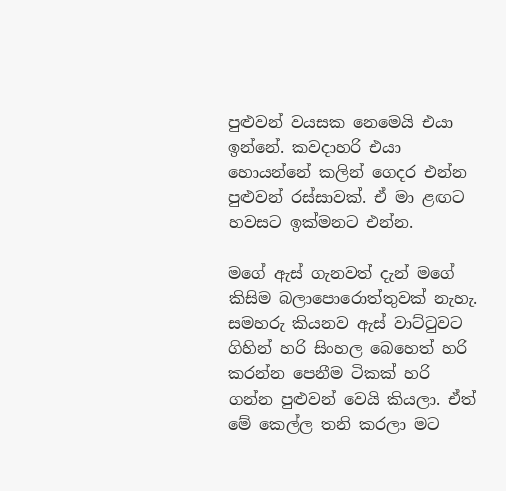පුළුවන් වයසක නෙමෙයි එයා ඉන්නේ. කවදාහරි එයා හොයන්නේ කලින් ගෙදර එන්න පුළුවන් රස්සාවක්. ඒ මා ළඟට හවසට ඉක්මනට එන්න.

මගේ ඇස් ගැනවත් දැන් මගේ කිසිම බලාපොරොත්තුවක් නැහැ. සමහරු කියනව ඇස් වාට්ටුවට ගිහින් හරි සිංහල බෙහෙත් හරි කරන්න පෙනීම ටිකක් හරි ගන්න පුළුවන් වෙයි කියලා. ඒත් මේ කෙල්ල තනි කරලා මට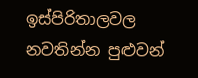ඉස්පිරිතාලවල නවතින්න පුළුවන්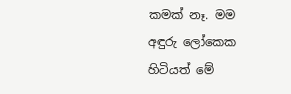කමක් නෑ. මම අඳුරු ලෝකෙක හිටියත් මේ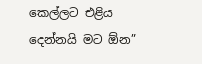කෙල්ලට එළිය දෙන්නයි මට ඕන”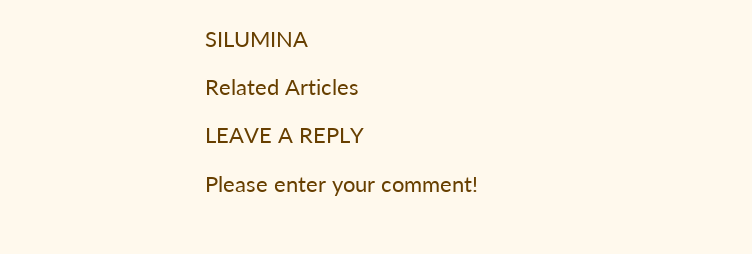SILUMINA

Related Articles

LEAVE A REPLY

Please enter your comment!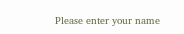Please enter your name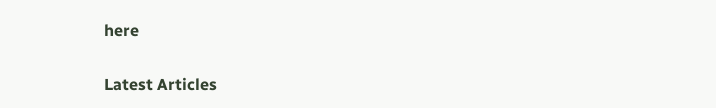here

Latest Articles